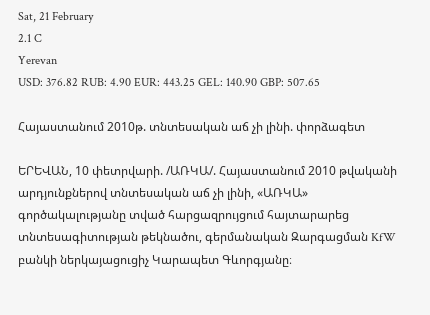Sat, 21 February
2.1 C
Yerevan
USD: 376.82 RUB: 4.90 EUR: 443.25 GEL: 140.90 GBP: 507.65

Հայաստանում 2010թ. տնտեսական աճ չի լինի. փորձագետ

ԵՐԵՎԱՆ, 10 փետրվարի. /ԱՌԿԱ/. Հայաստանում 2010 թվականի արդյունքներով տնտեսական աճ չի լինի, «ԱՌԿԱ» գործակալությանը տված հարցազրույցում հայտարարեց տնտեսագիտության թեկնածու, գերմանական Զարգացման KfW բանկի ներկայացուցիչ Կարապետ Գևորգյանը։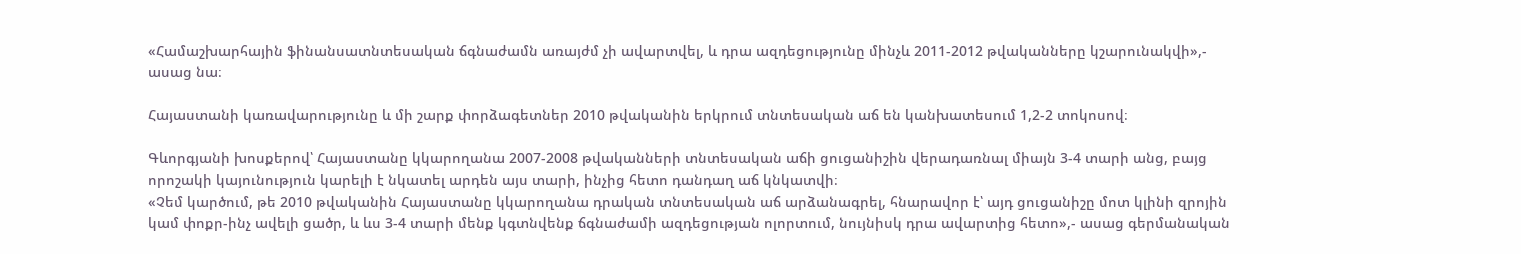«Համաշխարհային ֆինանսատնտեսական ճգնաժամն առայժմ չի ավարտվել, և դրա ազդեցությունը մինչև 2011-2012 թվականները կշարունակվի»,- ասաց նա։

Հայաստանի կառավարությունը և մի շարք փորձագետներ 2010 թվականին երկրում տնտեսական աճ են կանխատեսում 1,2-2 տոկոսով։

Գևորգյանի խոսքերով՝ Հայաստանը կկարողանա 2007-2008 թվականների տնտեսական աճի ցուցանիշին վերադառնալ միայն 3-4 տարի անց, բայց որոշակի կայունություն կարելի է նկատել արդեն այս տարի, ինչից հետո դանդաղ աճ կնկատվի։
«Չեմ կարծում, թե 2010 թվականին Հայաստանը կկարողանա դրական տնտեսական աճ արձանագրել, հնարավոր է՝ այդ ցուցանիշը մոտ կլինի զրոյին կամ փոքր-ինչ ավելի ցածր, և ևս 3-4 տարի մենք կգտնվենք ճգնաժամի ազդեցության ոլորտում, նույնիսկ դրա ավարտից հետո»,- ասաց գերմանական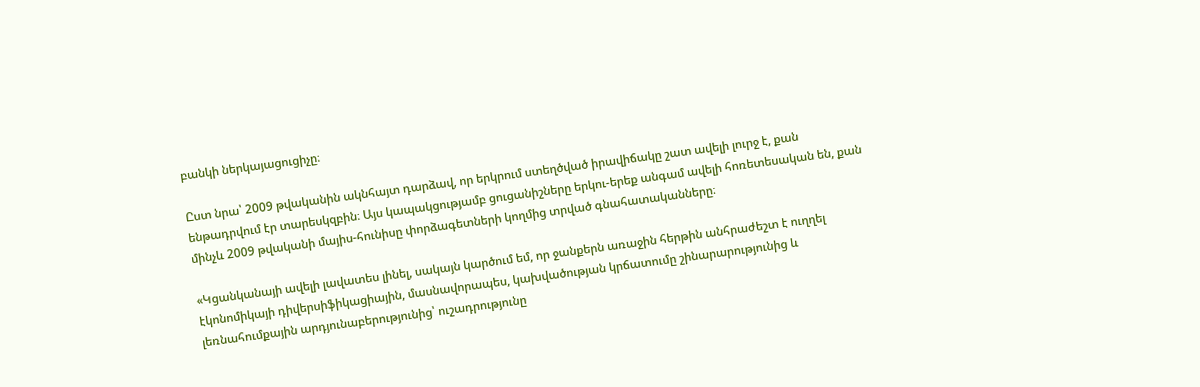բանկի ներկայացուցիչը։

Ըստ նրա՝ 2009 թվականին ակնհայտ դարձավ, որ երկրում ստեղծված իրավիճակը շատ ավելի լուրջ է, քան ենթադրվում էր տարեսկզբին։ Այս կապակցությամբ ցուցանիշները երկու-երեք անգամ ավելի հոռետեսական են, քան մինչև 2009 թվականի մայիս-հունիսը փորձագետների կողմից տրված գնահատականները։

«Կցանկանայի ավելի լավատես լինել, սակայն կարծում եմ, որ ջանքերն առաջին հերթին անհրաժեշտ է ուղղել էկոնոմիկայի դիվերսիֆիկացիային, մասնավորապես, կախվածության կրճատումը շինարարությունից և լեռնահումքային արդյունաբերությունից՝ ուշադրությունը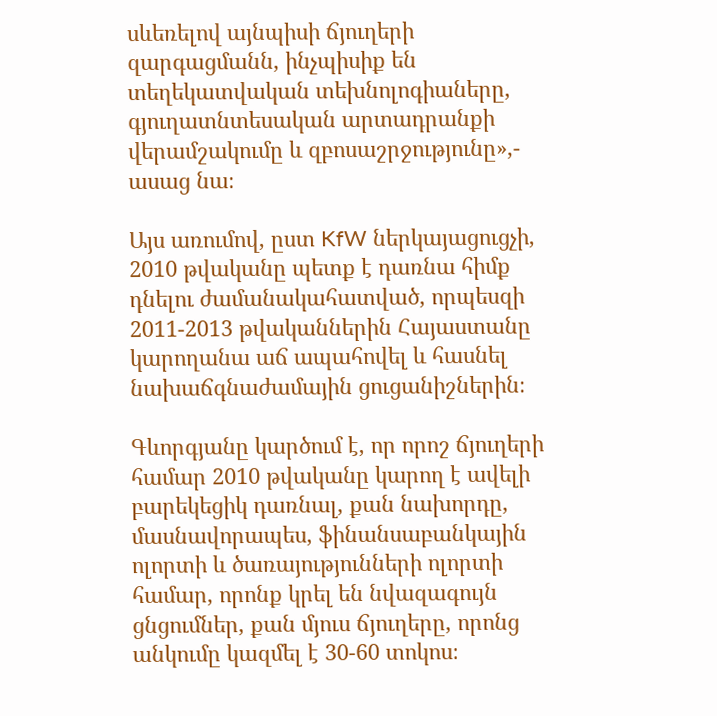սևեռելով այնպիսի ճյուղերի զարգացմանն, ինչպիսիք են տեղեկատվական տեխնոլոգիաները, գյուղատնտեսական արտադրանքի վերամշակումը և զբոսաշրջությունը»,- ասաց նա։

Այս առումով, ըստ KfW ներկայացուցչի, 2010 թվականը պետք է դառնա հիմք դնելու ժամանակահատված, որպեսզի 2011-2013 թվականներին Հայաստանը կարողանա աճ ապահովել և հասնել նախաճգնաժամային ցուցանիշներին։

Գևորգյանը կարծում է, որ որոշ ճյուղերի համար 2010 թվականը կարող է ավելի բարեկեցիկ դառնալ, քան նախորդը, մասնավորապես, ֆինանսաբանկային ոլորտի և ծառայությունների ոլորտի համար, որոնք կրել են նվազագույն ցնցումներ, քան մյուս ճյուղերը, որոնց անկումը կազմել է 30-60 տոկոս։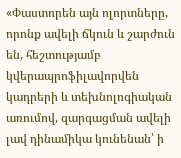«Փաստորեն այն ոլորտները, որոնք ավելի ճկուն և շարժուն են, հեշտությամբ կվերապրոֆիլավորվեն կադրերի և տեխնոլոգիական առումով, զարգացման ավելի լավ դինամիկա կունենան՝ ի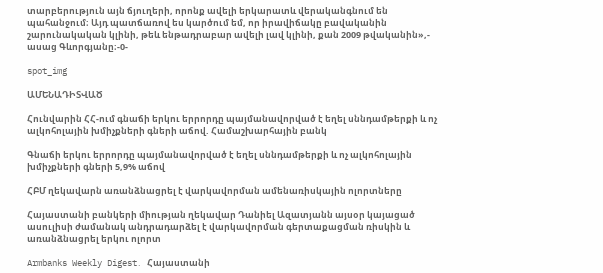տարբերություն այն ճյուղերի, որոնք ավելի երկարատև վերականգնում են պահանջում։ Այդ պատճառով ես կարծում եմ, որ իրավիճակը բավականին շարունակական կլինի, թեև ենթադրաբար ավելի լավ կլինի, քան 2009 թվականին»,- ասաց Գևորգյանը։-0-

spot_img

ԱՄԵՆԱԴԻՏՎԱԾ

Հունվարին ՀՀ-ում գնաճի երկու երրորդը պայմանավորված է եղել սննդամթերքի և ոչ ալկոհոլային խմիչքների գների աճով. Համաշխարհային բանկ

Գնաճի երկու երրորդը պայմանավորված է եղել սննդամթերքի և ոչ ալկոհոլային խմիչքների գների 5,9% աճով

ՀԲՄ ղեկավարն առանձնացրել է վարկավորման ամենառիսկային ոլորտները

Հայաստանի բանկերի միության ղեկավար Դանիել Ազատյանն այսօր կայացած ասուլիսի ժամանակ անդրադարձել է վարկավորման գերտաքացման ռիսկին և առանձնացրել երկու ոլորտ

Armbanks Weekly Digest․ Հայաստանի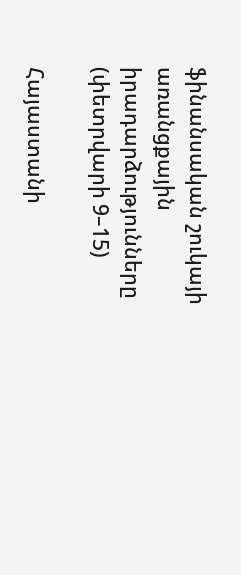ֆինանսական շուկայի առանցքային իրադարձությունները (փետրվարի 9–15)

Հայաստանի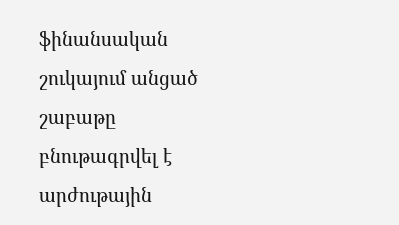ֆինանսական շուկայում անցած շաբաթը բնութագրվել է արժութային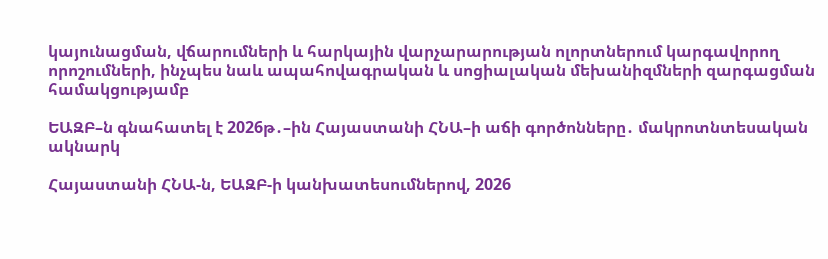կայունացման, վճարումների և հարկային վարչարարության ոլորտներում կարգավորող որոշումների, ինչպես նաև ապահովագրական և սոցիալական մեխանիզմների զարգացման համակցությամբ

ԵԱԶԲ–ն գնահատել է 2026թ․–ին Հայաստանի ՀՆԱ–ի աճի գործոնները․ մակրոտնտեսական ակնարկ

Հայաստանի ՀՆԱ-ն, ԵԱԶԲ-ի կանխատեսումներով, 2026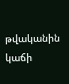թվականին կաճի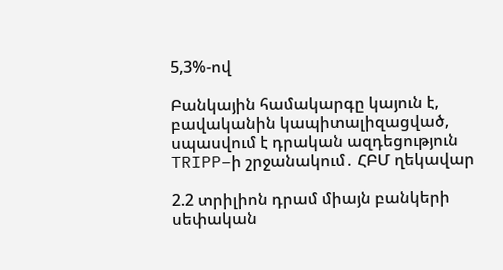5,3%-ով

Բանկային համակարգը կայուն է, բավականին կապիտալիզացված, սպասվում է դրական ազդեցություն TRIPP–ի շրջանակում․ ՀԲՄ ղեկավար

2.2 տրիլիոն դրամ միայն բանկերի սեփական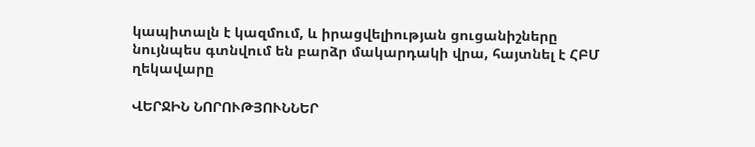կապիտալն է կազմում, և իրացվելիության ցուցանիշները նույնպես գտնվում են բարձր մակարդակի վրա, հայտնել է ՀԲՄ ղեկավարը

ՎԵՐՋԻՆ ՆՈՐՈՒԹՅՈՒՆՆԵՐ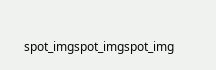spot_imgspot_imgspot_img